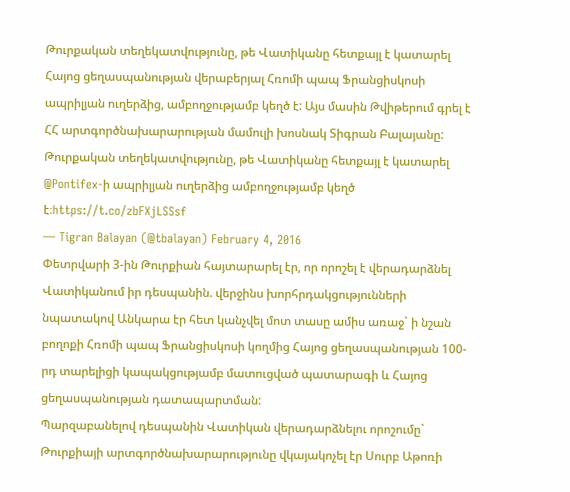Թուրքական տեղեկատվությունը, թե Վատիկանը հետքայլ է կատարել Հայոց ցեղասպանության վերաբերյալ Հռոմի պապ Ֆրանցիսկոսի ապրիլյան ուղերձից, ամբողջությամբ կեղծ է: Այս մասին Թվիթերում գրել է ՀՀ արտգործնախարարության մամուլի խոսնակ Տիգրան Բալայանը:
Թուրքական տեղեկատվությունը, թե Վատիկանը հետքայլ է կատարել @Pontifex-ի ապրիլյան ուղերձից ամբողջությամբ կեղծ է։https://t.co/zbFXjLSSsf
— Tigran Balayan (@tbalayan) February 4, 2016
Փետրվարի 3-ին Թուրքիան հայտարարել էր, որ որոշել է վերադարձնել Վատիկանում իր դեսպանին. վերջինս խորհրդակցությունների նպատակով Անկարա էր հետ կանչվել մոտ տասը ամիս առաջ` ի նշան բողոքի Հռոմի պապ Ֆրանցիսկոսի կողմից Հայոց ցեղասպանության 100-րդ տարելիցի կապակցությամբ մատուցված պատարագի և Հայոց ցեղասպանության դատապարտման:
Պարզաբանելով դեսպանին Վատիկան վերադարձնելու որոշումը` Թուրքիայի արտգործնախարարությունը վկայակոչել էր Սուրբ Աթոռի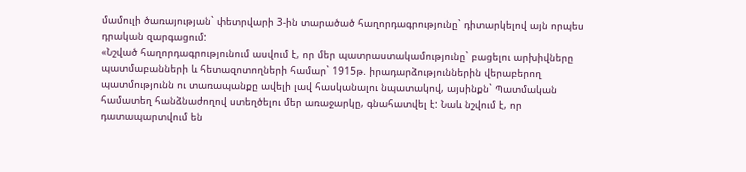մամուլի ծառայության` փետրվարի 3-ին տարածած հաղորդագրությունը` դիտարկելով այն որպես դրական զարգացում:
«Նշված հաղորդագրությունում ասվում է, որ մեր պատրաստակամությունը` բացելու արխիվները պատմաբանների և հետազոտողների համար` 1915թ. իրադարձություններին վերաբերող պատմությունն ու տառապանքը ավելի լավ հասկանալու նպատակով, այսինքն` Պատմական համատեղ հանձնաժողով ստեղծելու մեր առաջարկը, գնահատվել է: Նաև նշվում է, որ դատապարտվում են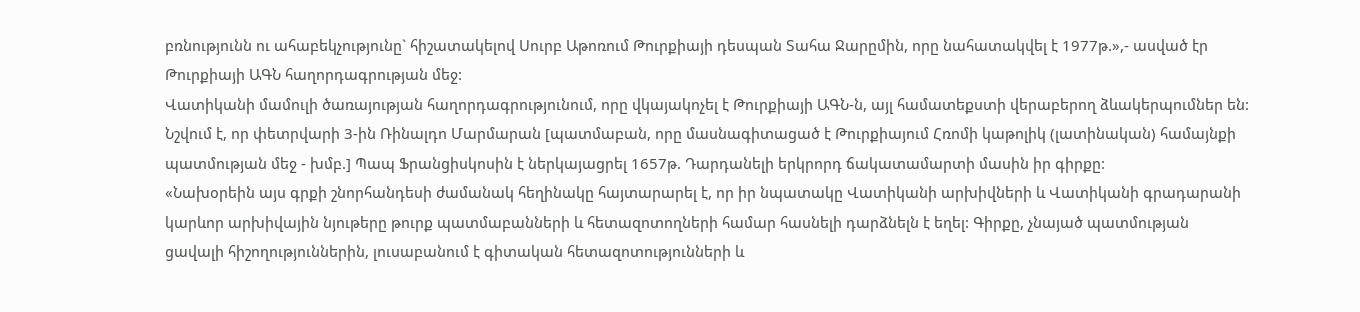բռնությունն ու ահաբեկչությունը` հիշատակելով Սուրբ Աթոռում Թուրքիայի դեսպան Տահա Ջարըմին, որը նահատակվել է 1977թ.»,- ասված էր Թուրքիայի ԱԳՆ հաղորդագրության մեջ:
Վատիկանի մամուլի ծառայության հաղորդագրությունում, որը վկայակոչել է Թուրքիայի ԱԳՆ-ն, այլ համատեքստի վերաբերող ձևակերպումներ են: Նշվում է, որ փետրվարի 3-ին Ռինալդո Մարմարան [պատմաբան, որը մասնագիտացած է Թուրքիայում Հռոմի կաթոլիկ (լատինական) համայնքի պատմության մեջ - խմբ.] Պապ Ֆրանցիսկոսին է ներկայացրել 1657թ. Դարդանելի երկրորդ ճակատամարտի մասին իր գիրքը:
«Նախօրեին այս գրքի շնորհանդեսի ժամանակ հեղինակը հայտարարել է, որ իր նպատակը Վատիկանի արխիվների և Վատիկանի գրադարանի կարևոր արխիվային նյութերը թուրք պատմաբանների և հետազոտողների համար հասնելի դարձնելն է եղել: Գիրքը, չնայած պատմության ցավալի հիշողություններին, լուսաբանում է գիտական հետազոտությունների և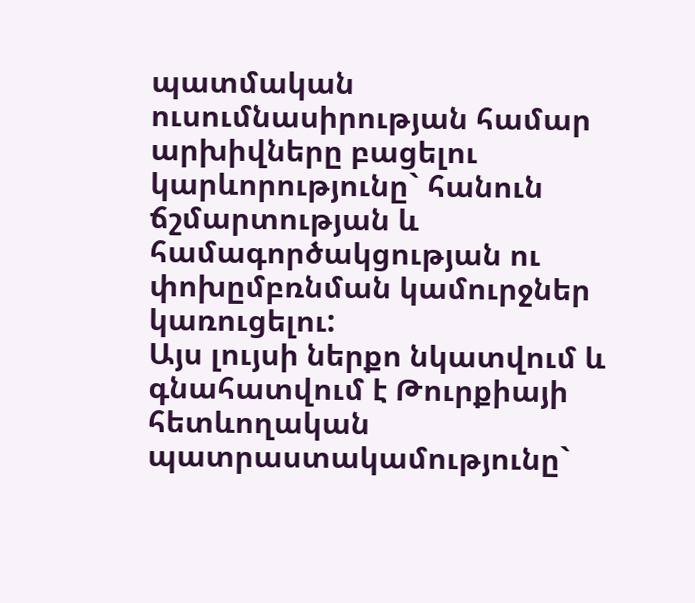պատմական ուսումնասիրության համար արխիվները բացելու կարևորությունը` հանուն ճշմարտության և համագործակցության ու փոխըմբռնման կամուրջներ կառուցելու:
Այս լույսի ներքո նկատվում և գնահատվում է Թուրքիայի հետևողական պատրաստակամությունը`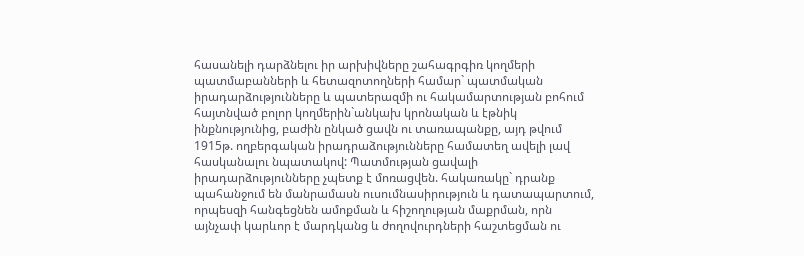հասանելի դարձնելու իր արխիվները շահագրգիռ կողմերի պատմաբանների և հետազոտողների համար` պատմական իրադարձությունները և պատերազմի ու հակամարտության բոհում հայտնված բոլոր կողմերին`անկախ կրոնական և էթնիկ ինքնությունից, բաժին ընկած ցավն ու տառապանքը, այդ թվում 1915թ. ողբերգական իրադրաձությունները համատեղ ավելի լավ հասկանալու նպատակով: Պատմության ցավալի իրադարձությունները չպետք է մոռացվեն. հակառակը` դրանք պահանջում են մանրամասն ուսումնասիրություն և դատապարտում, որպեսզի հանգեցնեն ամոքման և հիշողության մաքրման, որն այնչափ կարևոր է մարդկանց և ժողովուրդների հաշտեցման ու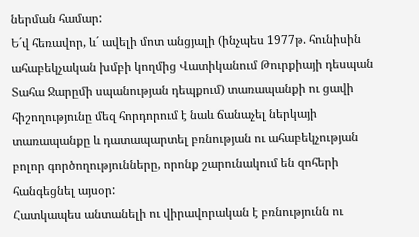ներման համար:
Ե´վ հեռավոր, և´ ավելի մոտ անցյալի (ինչպես 1977թ. հունիսին ահաբեկչական խմբի կողմից Վատիկանում Թուրքիայի դեսպան Տահա Ջարըմի սպանության դեպքում) տառապանքի ու ցավի հիշողությունը մեզ հորդորում է նաև ճանաչել ներկայի տառապանքը և դատապարտել բռնության ու ահաբեկչության բոլոր գործողությունները, որոնք շարունակում են զոհերի հանգեցնել այսօր:
Հատկապես անտանելի ու վիրավորական է բռնությունն ու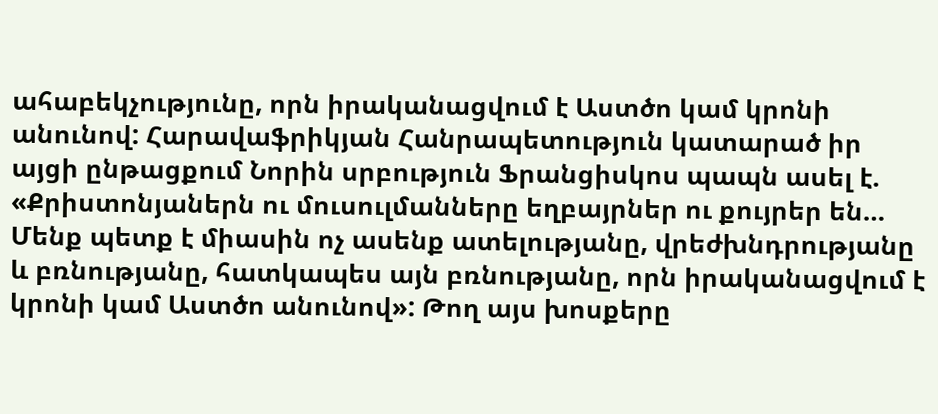ահաբեկչությունը, որն իրականացվում է Աստծո կամ կրոնի անունով: Հարավաֆրիկյան Հանրապետություն կատարած իր այցի ընթացքում Նորին սրբություն Ֆրանցիսկոս պապն ասել է. «Քրիստոնյաներն ու մուսուլմանները եղբայրներ ու քույրեր են… Մենք պետք է միասին ոչ ասենք ատելությանը, վրեժխնդրությանը և բռնությանը, հատկապես այն բռնությանը, որն իրականացվում է կրոնի կամ Աստծո անունով»: Թող այս խոսքերը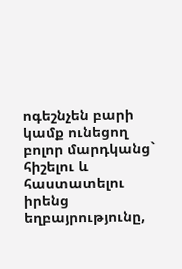ոգեշնչեն բարի կամք ունեցող բոլոր մարդկանց` հիշելու և հաստատելու իրենց եղբայրությունը,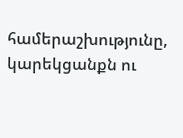համերաշխությունը, կարեկցանքն ու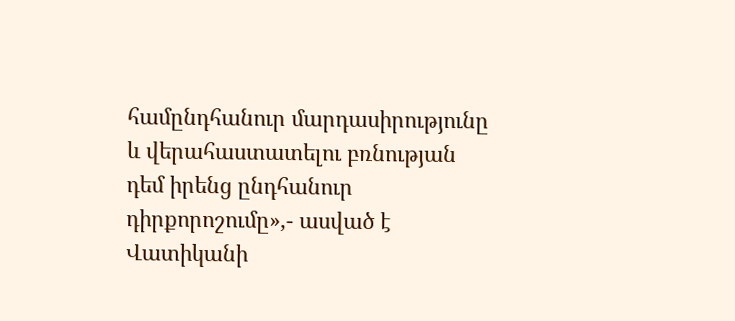համընդհանուր մարդասիրությունը և վերահաստատելու բռնության դեմ իրենց ընդհանուր դիրքորոշումը»,- ասված է Վատիկանի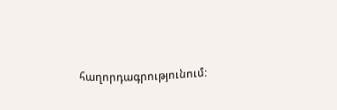հաղորդագրությունում: